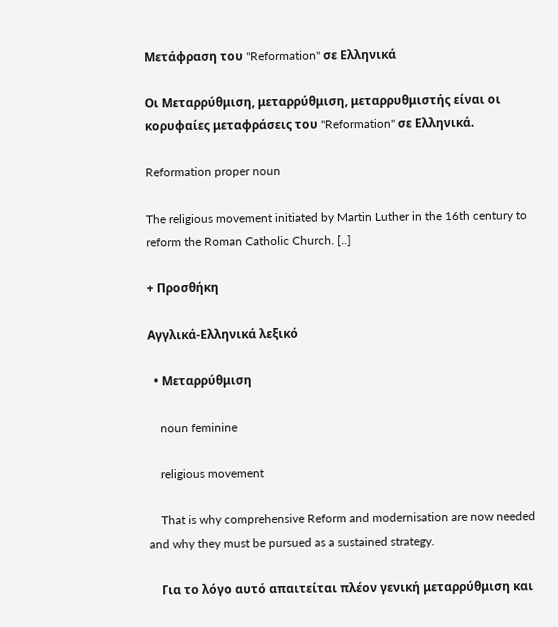Μετάφραση του "Reformation" σε Ελληνικά

Οι Μεταρρύθμιση, μεταρρύθμιση, μεταρρυθμιστής είναι οι κορυφαίες μεταφράσεις του "Reformation" σε Ελληνικά.

Reformation proper noun

The religious movement initiated by Martin Luther in the 16th century to reform the Roman Catholic Church. [..]

+ Προσθήκη

Αγγλικά-Ελληνικά λεξικό

  • Μεταρρύθμιση

    noun feminine

    religious movement

    That is why comprehensive Reform and modernisation are now needed and why they must be pursued as a sustained strategy.

    Για το λόγο αυτό απαιτείται πλέον γενική μεταρρύθμιση και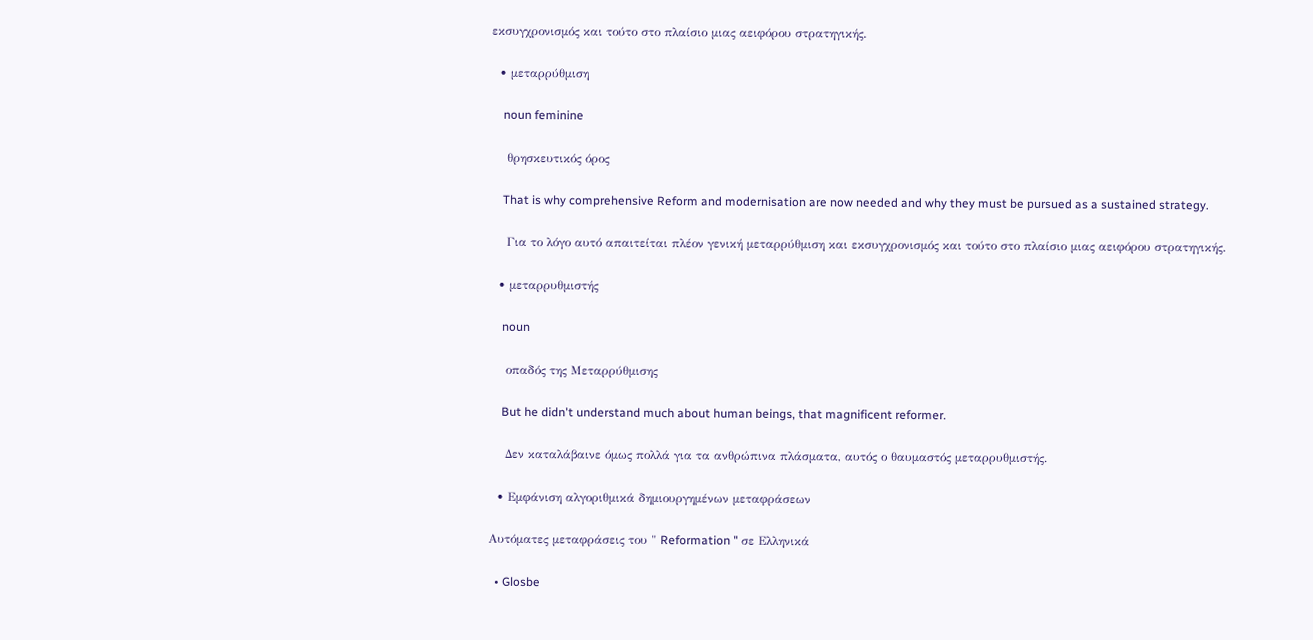εκσυγχρονισμός και τούτο στο πλαίσιο μιας αειφόρου στρατηγικής.

  • μεταρρύθμιση

    noun feminine

    θρησκευτικός όρος

    That is why comprehensive Reform and modernisation are now needed and why they must be pursued as a sustained strategy.

    Για το λόγο αυτό απαιτείται πλέον γενική μεταρρύθμιση και εκσυγχρονισμός και τούτο στο πλαίσιο μιας αειφόρου στρατηγικής.

  • μεταρρυθμιστής

    noun

    οπαδός της Μεταρρύθμισης

    But he didn't understand much about human beings, that magnificent reformer.

    Δεν καταλάβαινε όμως πολλά για τα ανθρώπινα πλάσματα, αυτός ο θαυμαστός μεταρρυθμιστής.

  • Εμφάνιση αλγοριθμικά δημιουργημένων μεταφράσεων

Αυτόματες μεταφράσεις του " Reformation " σε Ελληνικά

  • Glosbe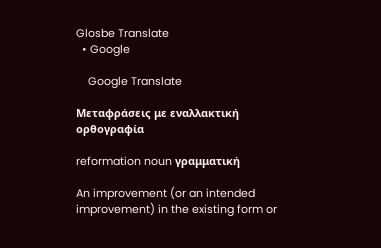Glosbe Translate
  • Google

    Google Translate

Μεταφράσεις με εναλλακτική ορθογραφία

reformation noun γραμματική

An improvement (or an intended improvement) in the existing form or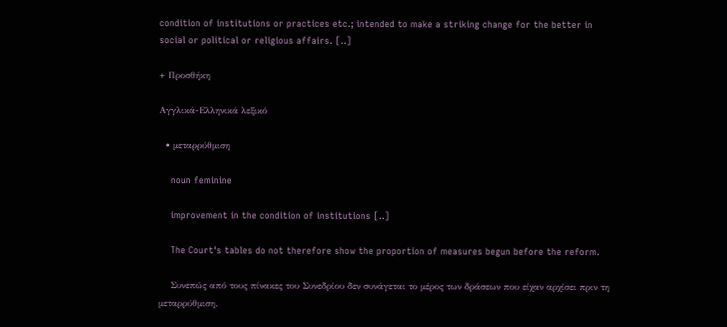condition of institutions or practices etc.; intended to make a striking change for the better in social or political or religious affairs. [..]

+ Προσθήκη

Αγγλικά-Ελληνικά λεξικό

  • μεταρρύθμιση

    noun feminine

    improvement in the condition of institutions [..]

    The Court's tables do not therefore show the proportion of measures begun before the reform.

    Συνεπώς από τους πίνακες του Συνεδρίου δεν συνάγεται το μέρος των δράσεων που είχαν αρχίσει πριν τη μεταρρύθμιση.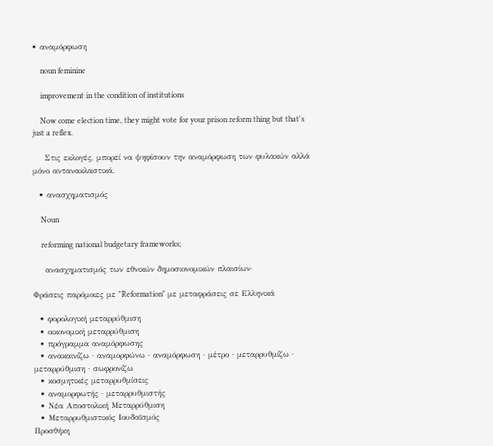• αναμόρφωση

    noun feminine

    improvement in the condition of institutions

    Now come election time, they might vote for your prison reform thing but that's just a reflex.

    Στις εκλογές, μπορεί να ψηφίσουν την αναμόρφωση των φυλακών αλλά μόνο αντανακλαστικά.

  • ανασχηματισμός

    Noun

    reforming national budgetary frameworks;

    ανασχηματισμός των εθνικών δημοσιονομικών πλαισίων·

Φράσεις παρόμοιες με "Reformation" με μεταφράσεις σε Ελληνικά

  • φορολογική μεταρρύθμιση
  • οικονομική μεταρρύθμιση
  • πρόγραμμα αναμόρφωσης
  • ανακαινίζω · αναμορφώνω · αναμόρφωση · μέτρο · μεταρρυθμίζω · μεταρρύθμιση · σωφρονίζω
  • κοσμητικές μεταρρυθμίσεις
  • αναμορφωτής · μεταρρυθμιστής
  • Νέα Αποστολική Μεταρρύθμιση
  • Μεταρρυθμιστικός Ιουδαϊσμός
Προσθήκη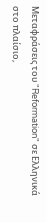Μεταφράσεις του "Reformation" σε Ελληνικά στο πλαίσιο,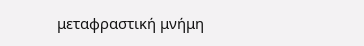μεταφραστική μνήμη